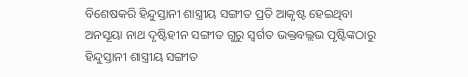ବିଶେଷକରି ହିନ୍ଦୁସ୍ତାନୀ ଶାସ୍ତ୍ରୀୟ ସଙ୍ଗୀତ ପ୍ରତି ଆକୃଷ୍ଟ ହେଇଥିବା ଅନସୂୟା ନାଥ ଦୃଷ୍ଟିହୀନ ସଙ୍ଗୀତ ଗୁରୁ ସ୍ବର୍ଗତ ଭକ୍ତବଲ୍ଲଭ ପୃଷ୍ଟିଙ୍କଠାରୁ ହିନ୍ଦୁସ୍ତାନୀ ଶାସ୍ତ୍ରୀୟ ସଙ୍ଗୀତ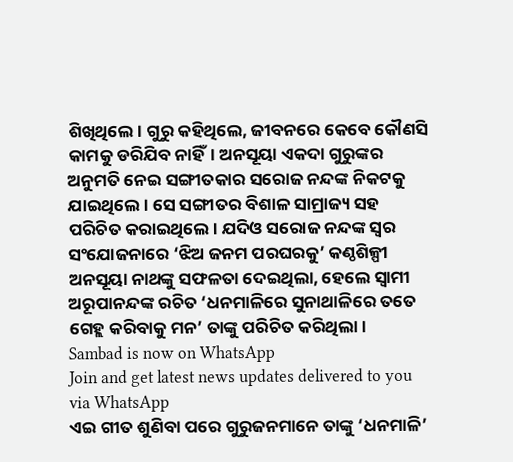ଶିଖିଥିଲେ। ଗୁରୁ କହିଥିଲେ, ଜୀବନରେ କେବେ କୌଣସି କାମକୁ ଡରିଯିବ ନାହିଁ। ଅନସୂୟା ଏକଦା ଗୁରୁଙ୍କର ଅନୁମତି ନେଇ ସଙ୍ଗୀତକାର ସରୋଜ ନନ୍ଦଙ୍କ ନିକଟକୁ ଯାଇଥିଲେ। ସେ ସଙ୍ଗୀତର ବିଶାଳ ସାମ୍ରାଜ୍ୟ ସହ ପରିଚିତ କରାଇଥିଲେ। ଯଦିଓ ସରୋଜ ନନ୍ଦଙ୍କ ସ୍ବର ସଂଯୋଜନାରେ ‘ଝିଅ ଜନମ ପରଘରକୁ’ କଣ୍ଠଶିଳ୍ପୀ ଅନସୂୟା ନାଥଙ୍କୁ ସଫଳତା ଦେଇଥିଲା, ହେଲେ ସ୍ବାମୀ ଅରୂପାନନ୍ଦଙ୍କ ରଚିତ ‘ଧନମାଳିରେ ସୁନାଥାଳିରେ ତତେ ଗେହ୍ଲ କରିବାକୁ ମନ’ ତାଙ୍କୁ ପରିଚିତ କରିଥିଲା।
Sambad is now on WhatsApp
Join and get latest news updates delivered to you via WhatsApp
ଏଇ ଗୀତ ଶୁଣିବା ପରେ ଗୁରୁଜନମାନେ ତାଙ୍କୁ ‘ଧନମାଳି’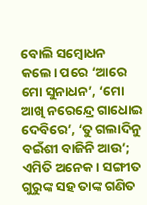ବୋଲି ସମ୍ବୋଧନ କଲେ। ପରେ ‘ଆରେ ମୋ ସୁନାଧନ’, ‘ମୋ ଆଖି ନରେନ୍ଦ୍ରେ ଗାଧୋଇ ଦେବିରେ’, ‘ତୁ ଗଲାଦିନୁ ବଇଁଶୀ ବାଜିନି ଆଉ’; ଏମିତି ଅନେକ। ସଙ୍ଗୀତ ଗୁରୁଙ୍କ ସହ ତାଙ୍କ ଗଣିତ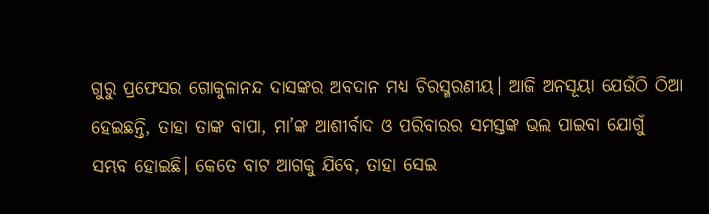ଗୁରୁ ପ୍ରଫେସର ଗୋକୁଳାନନ୍ଦ ଦାସଙ୍କର ଅବଦାନ ମଧ୍ୟ ଚିରସ୍ମରଣୀୟ। ଆଜି ଅନସୂୟା ଯେଉଁଠି ଠିଆ ହେଇଛନ୍ତି, ତାହା ତାଙ୍କ ବାପା, ମା’ଙ୍କ ଆଶୀର୍ବାଦ ଓ ପରିବାରର ସମସ୍ତଙ୍କ ଭଲ ପାଇବା ଯୋଗୁଁ ସମ୍ଭବ ହୋଇଛି। କେତେ ବାଟ ଆଗକୁ ଯିବେ, ତାହା ସେଇ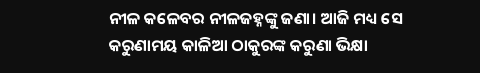ନୀଳ କଳେବର ନୀଳଜହ୍ନଙ୍କୁ ଜଣା। ଆଜି ମଧ୍ୟ ସେ କରୁଣାମୟ କାଳିଆ ଠାକୁରଙ୍କ କରୁଣା ଭିକ୍ଷା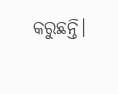କରୁଛନ୍ତି।